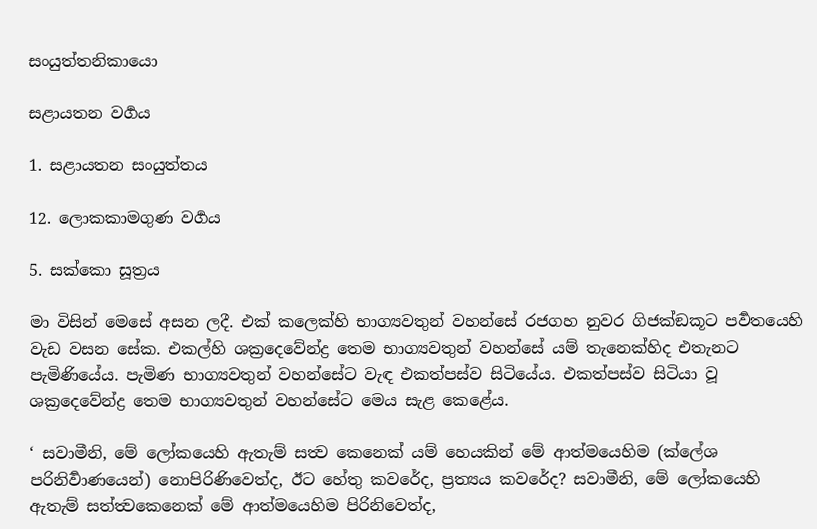සංයුත්තනිකායො

සළායතන වර්‍ගය

1. සළායතන සංයුත්තය

12. ලොකකාමගුණ වර්‍ගය

5. සක්කො සූත්‍රය

මා විසින් මෙසේ අසන ලදී. එක් කලෙක්හි භාග්‍යවතුන් වහන්සේ රජගහ නුවර ගිජක්‍ඞකූට පර්‍වතයෙහි වැඩ වසන සේක. එකල්හි ශක්‍රදෙවේන්ද්‍ර තෙම භාග්‍යවතුන් වහන්සේ යම් තැනෙක්හිද එතැනට පැමිණියේය. පැමිණ භාග්‍යවතුන් වහන්සේට වැඳ එකත්පස්ව සිටියේය. එකත්පස්ව සිටියා වූ ශක්‍රදෙවේන්ද්‍ර තෙම භාග්‍යවතුන් වහන්සේට මෙය සැළ කෙළේය.

‘ සවාමීනි, මේ ලෝකයෙහි ඇතැම් සත්‍ව කෙනෙක් යම් හෙයකින් මේ ආත්මයෙහිම (ක්ලේශ පරිනිර්‍වාණයෙන්) නොපිරිණිවෙත්ද, ඊට හේතු කවරේද, ප්‍රත්‍යය කවරේද? සවාමීනි, මේ ලෝකයෙහි ඇතැම් සත්ත්‍වකෙනෙක් මේ ආත්මයෙහිම පිරිනිවෙත්ද,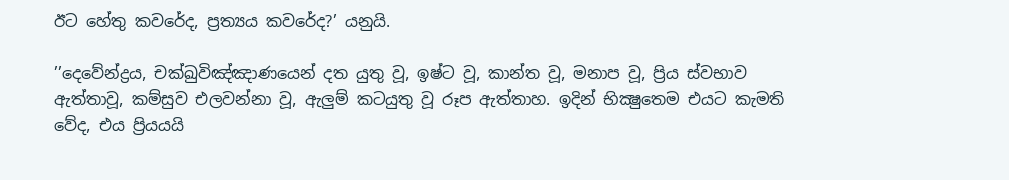ඊට හේතු කවරේද, ප්‍රත්‍යය කවරේද?’ යනුයි.

’’දෙවේන්ද්‍රය, චක්‍ඛුවිඤ්ඤාණයෙන් දත යුතු වූ, ඉෂ්ට වූ, කාන්ත වූ, මනාප වූ, ප්‍රිය ස්වභාව ඇත්තාවූ, කම්සුව එලවන්නා වූ, ඇලුම් කටයුතු වූ රූප ඇත්තාහ. ඉදින් භික්‍ෂුතෙම එයට කැමති වේද, එය ප්‍රියයයි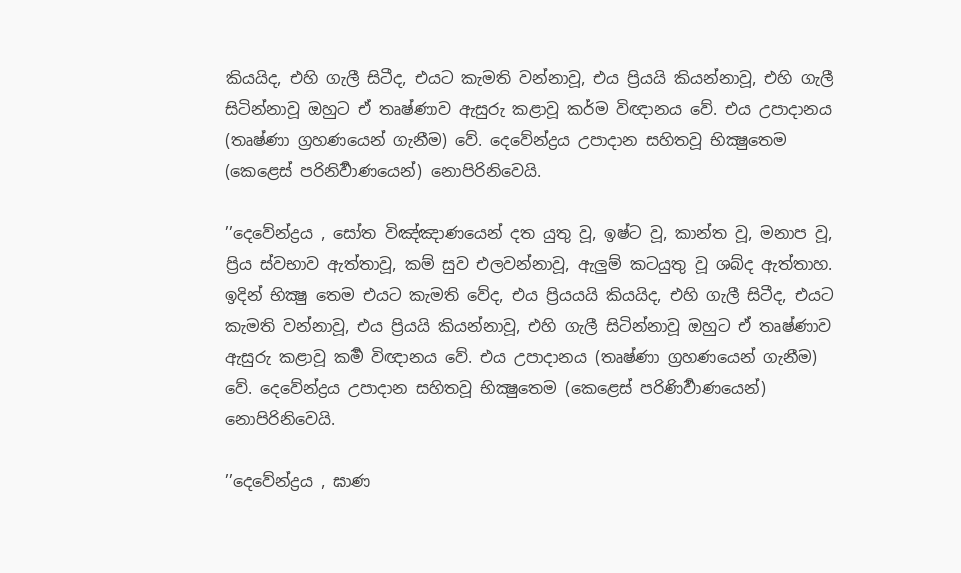කියයිද, එහි ගැලී සිටීද, එයට කැමති වන්නාවූ, එය ප්‍රියයි කියන්නාවූ, එහි ගැලී සිටින්නාවූ ඔහුට ඒ තෘෂ්ණාව ඇසුරු කළාවූ කර්ම විඥානය වේ. එය උපාදානය (තෘෂ්ණා ග්‍රහණයෙන් ගැනීම) වේ. දෙවේන්ද්‍රය උපාදාන සහිතවූ භික්‍ෂුතෙම (කෙළෙස් පරිනිර්‍වාණයෙන්) නොපිරිනිවෙයි.

’’දෙවේන්ද්‍රය , සෝත විඤ්ඤාණයෙන් දත යුතු වූ, ඉෂ්ට වූ, කාන්ත වූ, මනාප වූ, ප්‍රිය ස්වභාව ඇත්තාවූ, කම් සුව එලවන්නාවූ, ඇලුම් කටයුතු වූ ශබ්ද ඇත්තාහ. ඉදින් භික්‍ෂු තෙම එයට කැමති වේද, එය ප්‍රියයයි කියයිද, එහි ගැලී සිටීද, එයට කැමති වන්නාවූ, එය ප්‍රියයි කියන්නාවූ, එහි ගැලී සිටින්නාවූ ඔහුට ඒ තෘෂ්ණාව ඇසුරු කළාවූ කර්‍ම විඥානය වේ. එය උපාදානය (තෘෂ්ණා ග්‍රහණයෙන් ගැනීම) වේ. දෙවේන්ද්‍රය උපාදාන සහිතවූ භික්‍ෂුතෙම (කෙළෙස් පරිණිර්‍වාණයෙන්) නොපිරිනිවෙයි.

’’දෙවේන්ද්‍රය , ඝාණ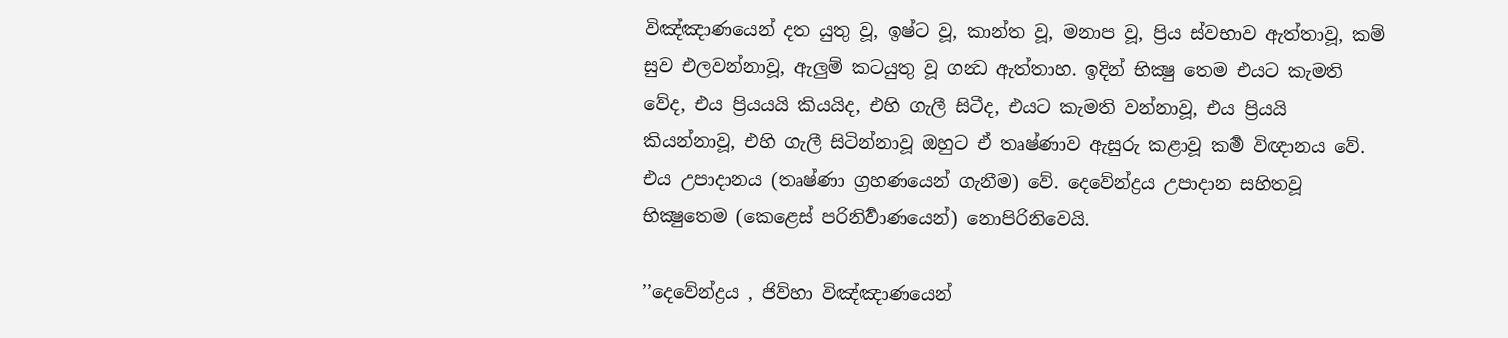විඤ්ඤාණයෙන් දත යුතු වූ, ඉෂ්ට වූ, කාන්ත වූ, මනාප වූ, ප්‍රිය ස්වභාව ඇත්තාවූ, කම් සුව එලවන්නාවූ, ඇලුම් කටයුතු වූ ගන්‍ධ ඇත්තාහ. ඉදින් භික්‍ෂු තෙම එයට කැමති වේද, එය ප්‍රියයයි කියයිද, එහි ගැලී සිටීද, එයට කැමති වන්නාවූ, එය ප්‍රියයි කියන්නාවූ, එහි ගැලී සිටින්නාවූ ඔහුට ඒ තෘෂ්ණාව ඇසුරු කළාවූ කර්‍ම විඥානය වේ. එය උපාදානය (තෘෂ්ණා ග්‍රහණයෙන් ගැනීම) වේ. දෙවේන්ද්‍රය උපාදාන සහිතවූ භික්‍ෂුතෙම (කෙළෙස් පරිනිර්‍වාණයෙන්) නොපිරිනිවෙයි.

’’දෙවේන්ද්‍රය , ජිව්හා විඤ්ඤාණයෙන්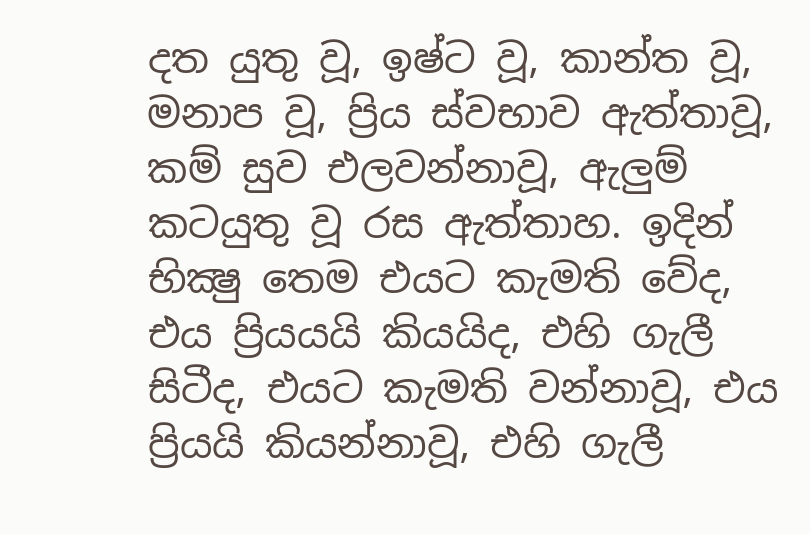දත යුතු වූ, ඉෂ්ට වූ, කාන්ත වූ, මනාප වූ, ප්‍රිය ස්වභාව ඇත්තාවූ, කම් සුව එලවන්නාවූ, ඇලුම් කටයුතු වූ රස ඇත්තාහ. ඉදින් භික්‍ෂු තෙම එයට කැමති වේද, එය ප්‍රියයයි කියයිද, එහි ගැලී සිටීද, එයට කැමති වන්නාවූ, එය ප්‍රියයි කියන්නාවූ, එහි ගැලී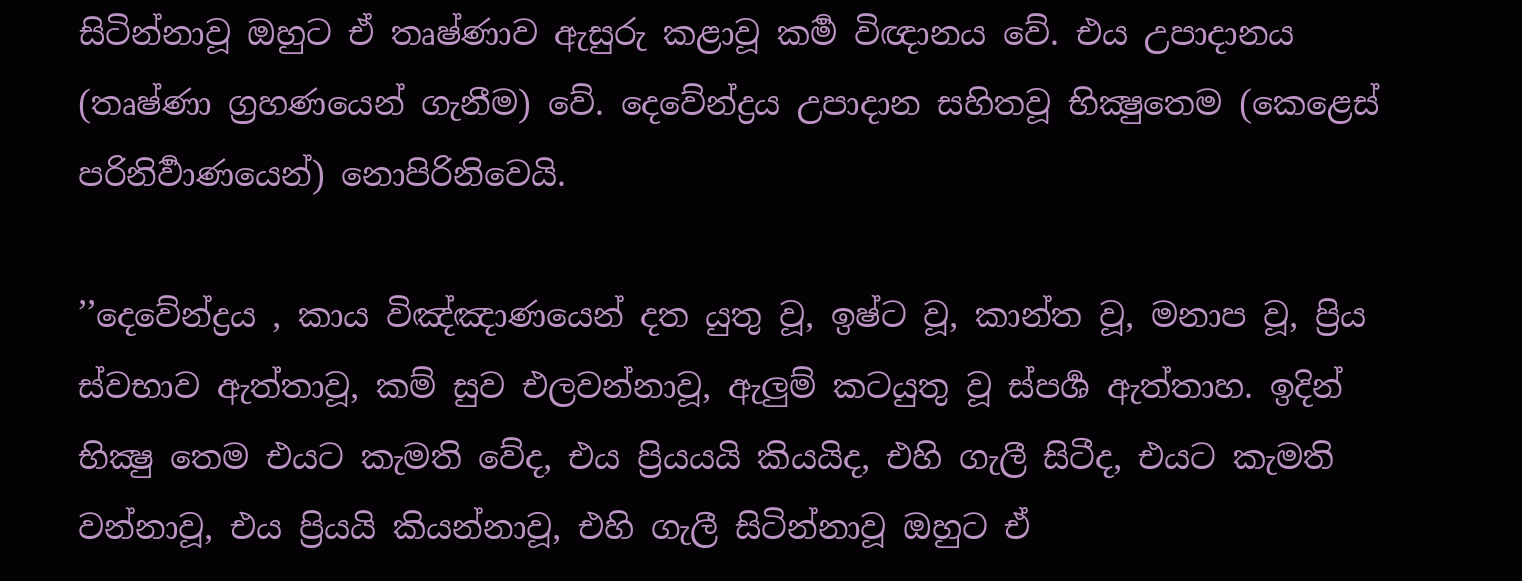සිටින්නාවූ ඔහුට ඒ තෘෂ්ණාව ඇසුරු කළාවූ කර්‍ම විඥානය වේ. එය උපාදානය (තෘෂ්ණා ග්‍රහණයෙන් ගැනීම) වේ. දෙවේන්ද්‍රය උපාදාන සහිතවූ භික්‍ෂුතෙම (කෙළෙස් පරිනිර්‍වාණයෙන්) නොපිරිනිවෙයි.

’’දෙවේන්ද්‍රය , කාය විඤ්ඤාණයෙන් දත යුතු වූ, ඉෂ්ට වූ, කාන්ත වූ, මනාප වූ, ප්‍රිය ස්වභාව ඇත්තාවූ, කම් සුව එලවන්නාවූ, ඇලුම් කටයුතු වූ ස්පර්‍ශ ඇත්තාහ. ඉදින් භික්‍ෂු තෙම එයට කැමති වේද, එය ප්‍රියයයි කියයිද, එහි ගැලී සිටීද, එයට කැමති වන්නාවූ, එය ප්‍රියයි කියන්නාවූ, එහි ගැලී සිටින්නාවූ ඔහුට ඒ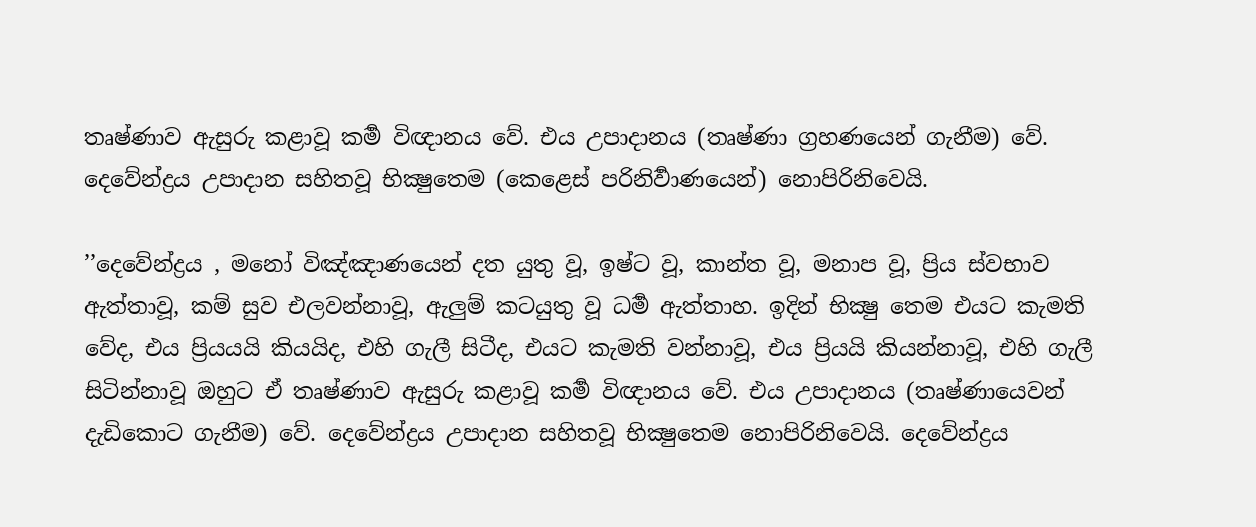තෘෂ්ණාව ඇසුරු කළාවූ කර්‍ම විඥානය වේ. එය උපාදානය (තෘෂ්ණා ග්‍රහණයෙන් ගැනීම) වේ. දෙවේන්ද්‍රය උපාදාන සහිතවූ භික්‍ෂුතෙම (කෙළෙස් පරිනිර්‍වාණයෙන්) නොපිරිනිවෙයි.

’’දෙවේන්ද්‍රය , මනෝ විඤ්ඤාණයෙන් දත යුතු වූ, ඉෂ්ට වූ, කාන්ත වූ, මනාප වූ, ප්‍රිය ස්වභාව ඇත්තාවූ, කම් සුව එලවන්නාවූ, ඇලුම් කටයුතු වූ ධර්‍ම ඇත්තාහ. ඉදින් භික්‍ෂු තෙම එයට කැමති වේද, එය ප්‍රියයයි කියයිද, එහි ගැලී සිටීද, එයට කැමති වන්නාවූ, එය ප්‍රියයි කියන්නාවූ, එහි ගැලී සිටින්නාවූ ඔහුට ඒ තෘෂ්ණාව ඇසුරු කළාවූ කර්‍ම විඥානය වේ. එය උපාදානය (තෘෂ්ණායෙවන් දැඩිකොට ගැනීම) වේ. දෙවේන්ද්‍රය උපාදාන සහිතවූ භික්‍ෂුතෙම නොපිරිනිවෙයි. දෙවේන්ද්‍රය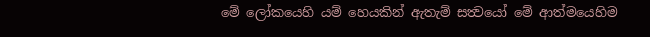මේ ලෝකයෙහි යම් හෙයකින් ඇතැම් සත්‍වයෝ මේ ආත්මයෙහිම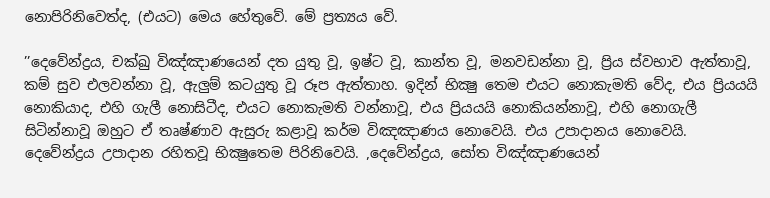නොපිරිනිවෙත්ද, (එයට) මෙය හේතුවේ. මේ ප්‍රත්‍යය වේ.

’’දෙවේන්ද්‍රය, චක්‍ඛු විඤ්ඤාණයෙන් දත යුතු වූ, ඉෂ්ට වූ, කාන්ත වූ, මනවඩන්නා වූ, ප්‍රිය ස්වභාව ඇත්තාවූ, කම් සුව එලවන්නා වූ, ඇලුම් කටයුතු වූ රූප ඇත්තාහ. ඉදින් භික්‍ෂු තෙම එයට නොකැමති වේද, එය ප්‍රියයයි නොකියාද, එහි ගැලී නොසිටීද, එයට නොකැමති වන්නාවූ, එය ප්‍රියයයි නොකියන්නාවූ, එහි නොගැලී සිටින්නාවූ ඔහුට ඒ තෘෂ්ණාව ඇසුරු කළාවූ කර්ම විඤඤාණය නොවෙයි. එය උපාදානය නොවෙයි. දෙවේන්ද්‍රය උපාදාන රහිතවූ භික්‍ෂුතෙම පිරිනිවෙයි. ,දෙවේන්ද්‍රය, සෝත විඤ්ඤාණයෙන්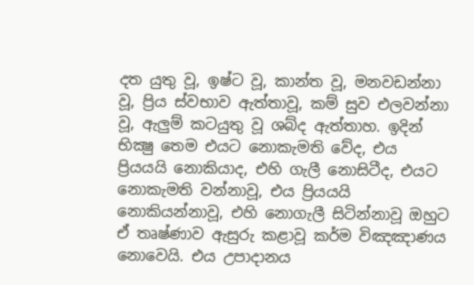දත යුතු වූ, ඉෂ්ට වූ, කාන්ත වූ, මනවඩන්නා වූ, ප්‍රිය ස්වභාව ඇත්තාවූ, කම් සුව එලවන්නා වූ, ඇලුම් කටයුතු වූ ශබ්ද ඇත්තාහ. ඉදින් භික්‍ෂු තෙම එයට නොකැමති වේද, එය ප්‍රියයයි නොකියාද, එහි ගැලී නොසිටීද, එයට නොකැමති වන්නාවූ, එය ප්‍රියයයි නොකියන්නාවූ, එහි නොගැලී සිටින්නාවූ ඔහුට ඒ තෘෂ්ණාව ඇසුරු කළාවූ කර්ම විඤඤාණය නොවෙයි. එය උපාදානය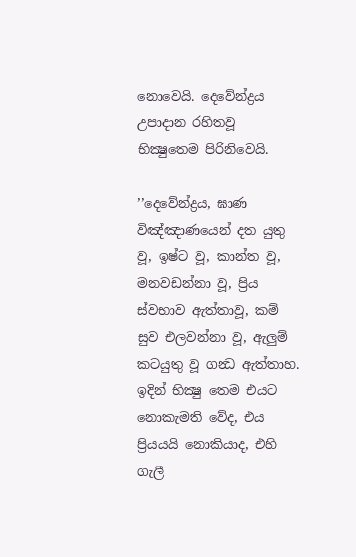නොවෙයි. දෙවේන්ද්‍රය උපාදාන රහිතවූ භික්‍ෂුතෙම පිරිනිවෙයි.

’’දෙවේන්ද්‍රය, ඝාණ විඤ්ඤාණයෙන් දත යුතු වූ, ඉෂ්ට වූ, කාන්ත වූ, මනවඩන්නා වූ, ප්‍රිය ස්වභාව ඇත්තාවූ, කම් සුව එලවන්නා වූ, ඇලුම් කටයුතු වූ ගන්‍ධ ඇත්තාහ. ඉදින් භික්‍ෂු තෙම එයට නොකැමති වේද, එය ප්‍රියයයි නොකියාද, එහි ගැලී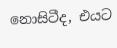නොසිටීද, එයට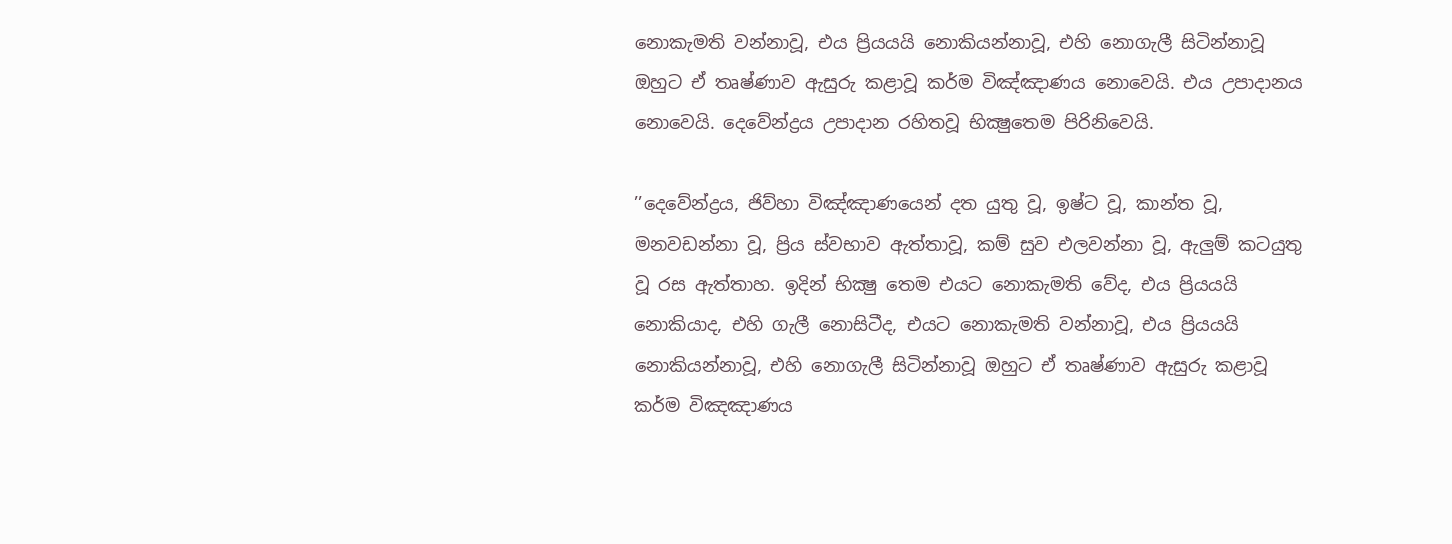නොකැමති වන්නාවූ, එය ප්‍රියයයි නොකියන්නාවූ, එහි නොගැලී සිටින්නාවූ ඔහුට ඒ තෘෂ්ණාව ඇසුරු කළාවූ කර්ම විඤ්ඤාණය නොවෙයි. එය උපාදානය නොවෙයි. දෙවේන්ද්‍රය උපාදාන රහිතවූ භික්‍ෂුතෙම පිරිනිවෙයි.

’’දෙවේන්ද්‍රය, ජිව්හා විඤ්ඤාණයෙන් දත යුතු වූ, ඉෂ්ට වූ, කාන්ත වූ, මනවඩන්නා වූ, ප්‍රිය ස්වභාව ඇත්තාවූ, කම් සුව එලවන්නා වූ, ඇලුම් කටයුතු වූ රස ඇත්තාහ. ඉදින් භික්‍ෂු තෙම එයට නොකැමති වේද, එය ප්‍රියයයි නොකියාද, එහි ගැලී නොසිටීද, එයට නොකැමති වන්නාවූ, එය ප්‍රියයයි නොකියන්නාවූ, එහි නොගැලී සිටින්නාවූ ඔහුට ඒ තෘෂ්ණාව ඇසුරු කළාවූ කර්ම විඤඤාණය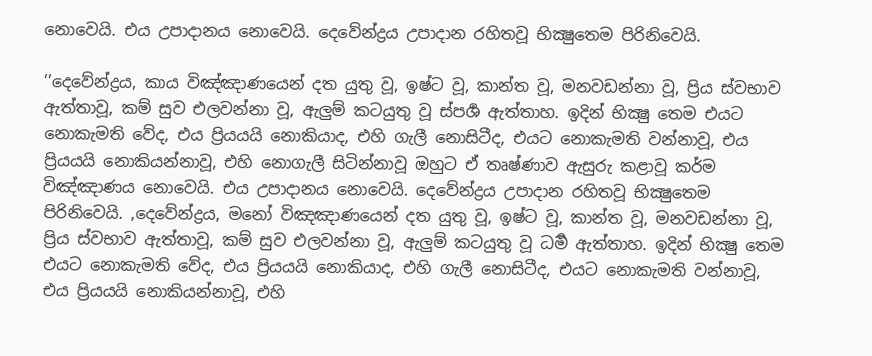නොවෙයි. එය උපාදානය නොවෙයි. දෙවේන්ද්‍රය උපාදාන රහිතවූ භික්‍ෂුතෙම පිරිනිවෙයි.

’’දෙවේන්ද්‍රය, කාය විඤ්ඤාණයෙන් දත යුතු වූ, ඉෂ්ට වූ, කාන්ත වූ, මනවඩන්නා වූ, ප්‍රිය ස්වභාව ඇත්තාවූ, කම් සුව එලවන්නා වූ, ඇලුම් කටයුතු වූ ස්පර්‍ශ ඇත්තාහ. ඉදින් භික්‍ෂු තෙම එයට නොකැමති වේද, එය ප්‍රියයයි නොකියාද, එහි ගැලී නොසිටීද, එයට නොකැමති වන්නාවූ, එය ප්‍රියයයි නොකියන්නාවූ, එහි නොගැලී සිටින්නාවූ ඔහුට ඒ තෘෂ්ණාව ඇසුරු කළාවූ කර්ම විඤ්ඤාණය නොවෙයි. එය උපාදානය නොවෙයි. දෙවේන්ද්‍රය උපාදාන රහිතවූ භික්‍ෂුතෙම පිරිනිවෙයි. ,දෙවේන්ද්‍රය, මනෝ විඤඤාණයෙන් දත යුතු වූ, ඉෂ්ට වූ, කාන්ත වූ, මනවඩන්නා වූ, ප්‍රිය ස්වභාව ඇත්තාවූ, කම් සුව එලවන්නා වූ, ඇලුම් කටයුතු වූ ධර්‍ම ඇත්තාහ. ඉදින් භික්‍ෂු තෙම එයට නොකැමති වේද, එය ප්‍රියයයි නොකියාද, එහි ගැලී නොසිටීද, එයට නොකැමති වන්නාවූ, එය ප්‍රියයයි නොකියන්නාවූ, එහි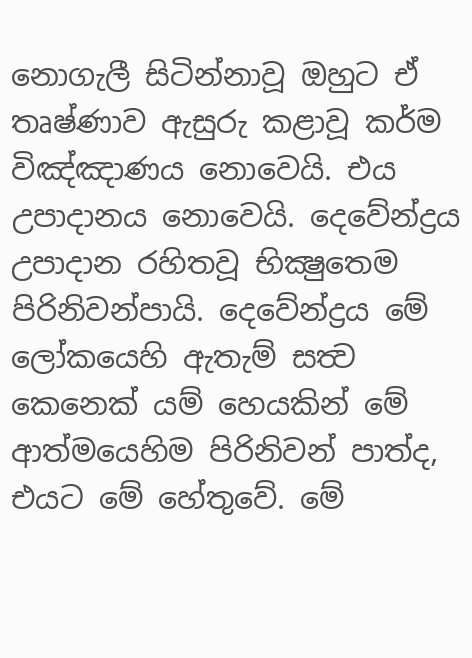නොගැලී සිටින්නාවූ ඔහුට ඒ තෘෂ්ණාව ඇසුරු කළාවූ කර්ම විඤ්ඤාණය නොවෙයි. එය උපාදානය නොවෙයි. දෙවේන්ද්‍රය උපාදාන රහිතවූ භික්‍ෂුතෙම පිරිනිවන්පායි. දෙවේන්ද්‍රය මේ ලෝකයෙහි ඇතැම් සත්‍ව කෙනෙක් යම් හෙයකින් මේ ආත්මයෙහිම පිරිනිවන් පාත්ද, එයට මේ හේතුවේ. මේ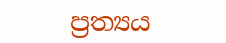ප්‍රත්‍යය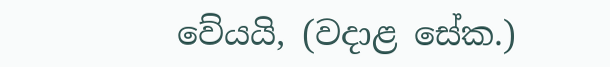වේයයි, (වදාළ සේක.)